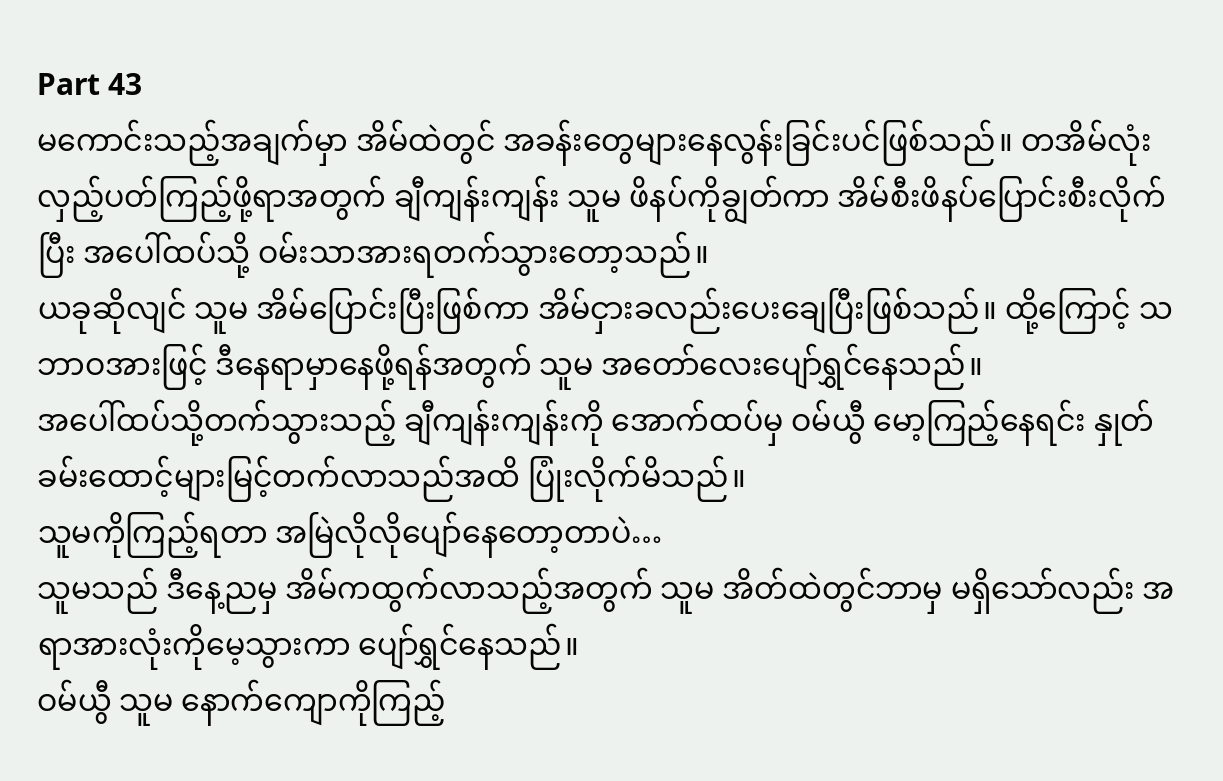Part 43
မကောင်းသည့်အချက်မှာ အိမ်ထဲတွင် အခန်းတွေများနေလွန်းခြင်းပင်ဖြစ်သည်။ တအိမ်လုံးလှည့်ပတ်ကြည့်ဖို့ရာအတွက် ချီကျန်းကျန်း သူမ ဖိနပ်ကိုချွတ်ကာ အိမ်စီးဖိနပ်ပြောင်းစီးလိုက်ပြီး အပေါ်ထပ်သို့ ဝမ်းသာအားရတက်သွားတော့သည်။
ယခုဆိုလျင် သူမ အိမ်ပြောင်းပြီးဖြစ်ကာ အိမ်ငှားခလည်းပေးချေပြီးဖြစ်သည်။ ထို့ကြောင့် သဘာဝအားဖြင့် ဒီနေရာမှာနေဖို့ရန်အတွက် သူမ အတော်လေးပျော်ရွှင်နေသည်။
အပေါ်ထပ်သို့တက်သွားသည့် ချီကျန်းကျန်းကို အောက်ထပ်မှ ဝမ်ယွီ မော့ကြည့်နေရင်း နှုတ်ခမ်းထောင့်များမြင့်တက်လာသည်အထိ ပြုံးလိုက်မိသည်။
သူမကိုကြည့်ရတာ အမြဲလိုလိုပျော်နေတော့တာပဲ…
သူမသည် ဒီနေ့ညမှ အိမ်ကထွက်လာသည့်အတွက် သူမ အိတ်ထဲတွင်ဘာမှ မရှိသော်လည်း အရာအားလုံးကိုမေ့သွားကာ ပျော်ရွှင်နေသည်။
ဝမ်ယွီ သူမ နောက်ကျောကိုကြည့်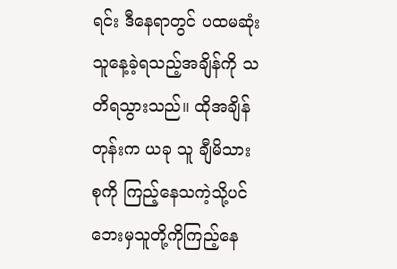ရင်း ဒီနေရာတွင် ပထမဆုံး သူနေ့ခဲ့ရသည့်အချိန်ကို သတိရသွားသည်။ ထိုအချိန်တုန်းက ယခု သူ ချီမိသားစုကို ကြည့်နေသကဲ့သို့ပင် ဘေးမှသူတို့ကိုကြည့်နေ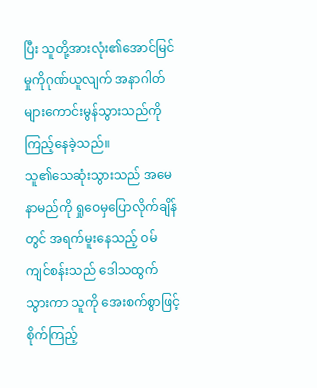ပြီး သူတို့အားလုံး၏အောင်မြင်မှုကိုဂုဏ်ယူလျက် အနာဂါတ်များကောင်းမွန်သွားသည်ကို ကြည့်နေခဲ့သည်။
သူ၏သေဆုံးသွားသည် အမေနာမည်ကို ရှုဝေမှပြောလိုက်ချိန်တွင် အရက်မူးနေသည့် ဝမ်ကျင်စန်းသည် ဒေါသထွက်သွားကာ သူကို အေးစက်စွာဖြင့်စိုက်ကြည့်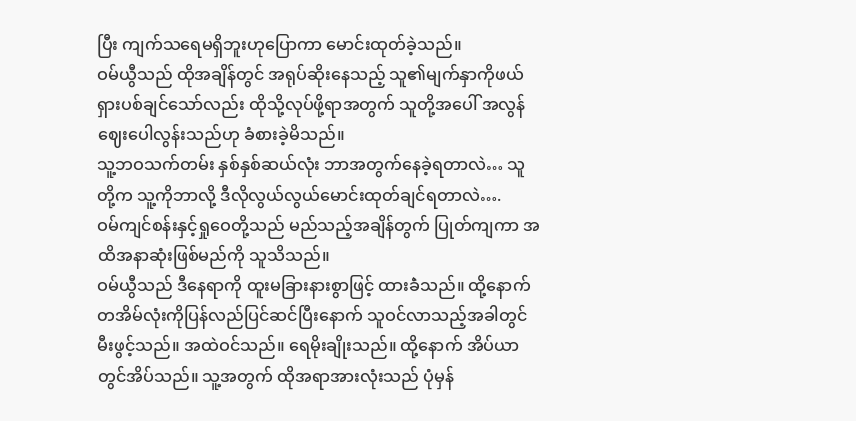ပြီး ကျက်သရေမရှိဘူးဟုပြောကာ မောင်းထုတ်ခဲ့သည်။
ဝမ်ယွီသည် ထိုအချိန်တွင် အရုပ်ဆိုးနေသည့် သူ၏မျက်နှာကိုဖယ်ရှားပစ်ချင်သော်လည်း ထိုသို့လုပ်ဖို့ရာအတွက် သူတို့အပေါ် အလွန်ဈေးပေါလွန်းသည်ဟု ခံစားခဲ့မိသည်။
သူ့ဘဝသက်တမ်း နှစ်နှစ်ဆယ်လုံး ဘာအတွက်နေခဲ့ရတာလဲ… သူတို့က သူ့ကိုဘာလို့ ဒီလိုလွယ်လွယ်မောင်းထုတ်ချင်ရတာလဲ….
ဝမ်ကျင်စန်းနှင့်ရှုဝေတို့သည် မည်သည့်အချိန်တွက် ပြုတ်ကျကာ အထိအနာဆုံးဖြစ်မည်ကို သူသိသည်။
ဝမ်ယွီသည် ဒီနေရာကို ထူးမခြားနားစွာဖြင့် ထားခဲံသည်။ ထို့နောက် တအိမ်လုံးကိုပြန်လည်ပြင်ဆင်ပြီးနောက် သူဝင်လာသည့်အခါတွင် မီးဖွင့်သည်။ အထဲဝင်သည်။ ရေမိုးချိုးသည်။ ထို့နောက် အိပ်ယာတွင်အိပ်သည်။ သူ့အတွက် ထိုအရာအားလုံးသည် ပုံမှန်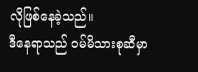လိုဖြစ်နေခဲ့သည်။
ဒီနေရာသည် ဝမ်မိသားစုဆီမှာ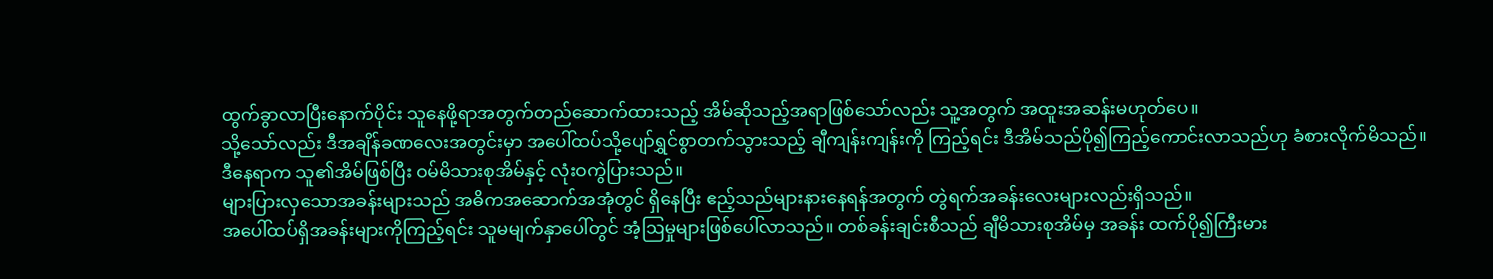ထွက်ခွာလာပြီးနောက်ပိုင်း သူနေဖို့ရာအတွက်တည်ဆောက်ထားသည့် အိမ်ဆိုသည့်အရာဖြစ်သော်လည်း သူ့အတွက် အထူးအဆန်းမဟုတ်ပေ။
သို့သော်လည်း ဒီအချိန်ခဏလေးအတွင်းမှာ အပေါ်ထပ်သို့ပျော်ရွှင်စွာတက်သွားသည့် ချီကျန်းကျန်းကို ကြည့်ရင်း ဒီအိမ်သည်ပို၍ကြည့်ကောင်းလာသည်ဟု ခံစားလိုက်မိသည်။
ဒီနေရာက သူ၏အိမ်ဖြစ်ပြီး ဝမ်မိသားစုအိမ်နှင့် လုံးဝကွဲပြားသည်။
များပြားလှသောအခန်းများသည် အဓိကအဆောက်အအုံတွင် ရှိနေပြီး ဧည့်သည်များနားနေရန်အတွက် တွဲရက်အခန်းလေးများလည်းရှိသည်။
အပေါ်ထပ်ရှိအခန်းများကိုကြည့်ရင်း သူမမျက်နှာပေါ်တွင် အံ့ဩမှုများဖြစ်ပေါ်လာသည်။ တစ်ခန်းချင်းစီသည် ချီမိသားစုအိမ်မှ အခန်း ထက်ပို၍ကြီးမား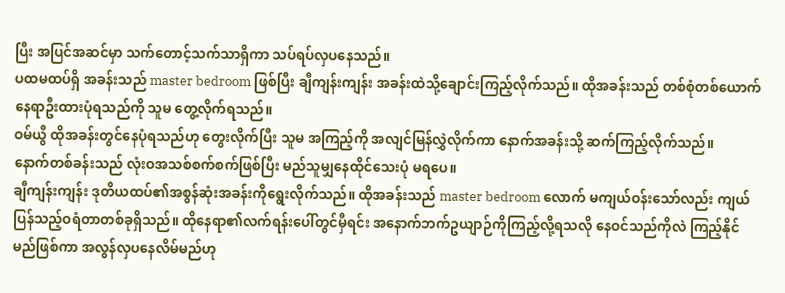ပြီး အပြင်အဆင်မှာ သက်တောင့်သက်သာရှိကာ သပ်ရပ်လှပနေသည်။
ပထမထပ်ရှိ အခန်းသည် master bedroom ဖြစ်ပြီး ချီကျန်းကျန်း အခန်းထဲသို့ချောင်းကြည့်လိုက်သည်။ ထိုအခန်းသည် တစ်စုံတစ်ယောက်နေရာဦးထားပုံရသည်ကို သူမ တွေ့လိုက်ရသည်။
ဝမ်ယွီ ထိုအခန်းတွင်နေပုံရသည်ဟု တွေးလိုက်ပြီး သူမ အကြည့်ကို အလျင်မြန်လွှဲလိုက်ကာ နောက်အခန်းသို့ ဆက်ကြည့်လိုက်သည်။
နောက်တစ်ခန်းသည် လုံးဝအသစ်စက်စက်ဖြစ်ပြီး မည်သူမျှနေထိုင်သေးပုံ မရပေ။
ချီကျန်းကျန်း ဒုတိယထပ်၏အစွန်ဆုံးအခန်းကိုရွေးလိုက်သည်။ ထိုအခန်းသည် master bedroom လောက် မကျယ်ဝန်းသော်လည်း ကျယ်ပြန်သည့်ဝရံတာတစ်ခုရှိသည်။ ထိုနေရာ၏လက်ရန်းပေါ်တွင်မှီရင်း အနောက်ဘက်ဥယျာဉ်ကိုကြည့်လို့ရသလို နေဝင်သည်ကိုလဲ ကြည့်နိုင်မည်ဖြစ်ကာ အလွန်လှပနေလိမ်မည်ဟု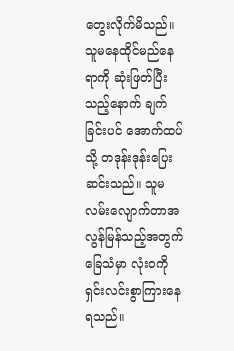တွေးလိုက်မိသည်။
သူမနေထိုင်မည်နေရာကို ဆုံးဖြတ်ပြီးသည့်နောက် ချက်ခြင်းပင် အောက်ထပ်သို့ တဒုန်းဒုန်းပြေးဆင်းသည်။ သူမ လမ်းလျောက်တာအလွန်မြန်သည့်အတွက် ခြေသံမှာ လုံးဝကိုရှင်းလင်းစွာကြားနေရသည်။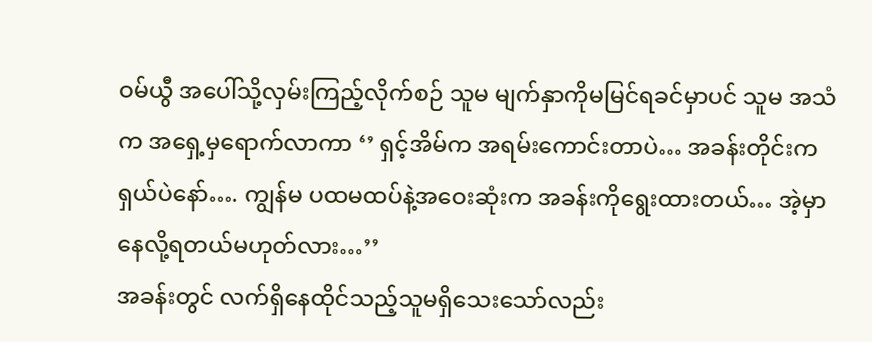ဝမ်ယွီ အပေါ်သို့လှမ်းကြည့်လိုက်စဉ် သူမ မျက်နှာကိုမမြင်ရခင်မှာပင် သူမ အသံက အရှေ့မှရောက်လာကာ ‘’ ရှင့်အိမ်က အရမ်းကောင်းတာပဲ… အခန်းတိုင်းကရှယ်ပဲနော်…. ကျွန်မ ပထမထပ်နဲ့အဝေးဆုံးက အခန်းကိုရွေးထားတယ်… အဲ့မှာနေလို့ရတယ်မဟုတ်လား…’’
အခန်းတွင် လက်ရှိနေထိုင်သည့်သူမရှိသေးသော်လည်း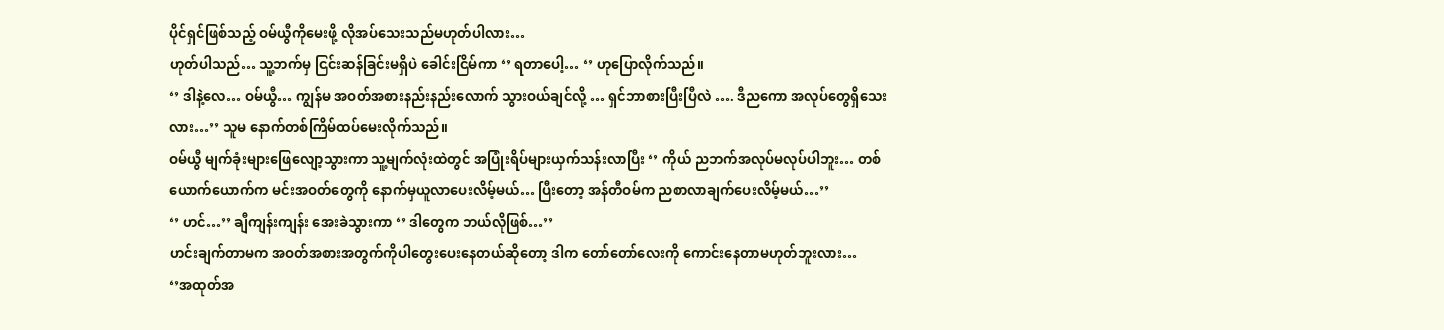ပိုင်ရှင်ဖြစ်သည့် ဝမ်ယွီကိုမေးဖို့ လိုအပ်သေးသည်မဟုတ်ပါလား…
ဟုတ်ပါသည်… သူ့ဘက်မှ ငြင်းဆန်ခြင်းမရှိပဲ ခေါင်းငြိမ်ကာ ‘’ ရတာပေါ့… ‘’ ဟုပြောလိုက်သည်။
‘’ ဒါနဲ့လေ… ဝမ်ယွီ… ကျွန်မ အဝတ်အစားနည်းနည်းလောက် သွားဝယ်ချင်လို့ … ရှင်ဘာစားပြီးပြီလဲ …. ဒီညကော အလုပ်တွေရှိသေးလား…’’ သူမ နောက်တစ်ကြိမ်ထပ်မေးလိုက်သည်။
ဝမ်ယွီ မျက်ခုံးများဖြေလျော့သွားကာ သူ့မျက်လုံးထဲတွင် အပြုံးရိပ်များယှက်သန်းလာပြီး ‘’ ကိုယ် ညဘက်အလုပ်မလုပ်ပါဘူး… တစ်ယောက်ယောက်က မင်းအဝတ်တွေကို နောက်မှယူလာပေးလိမ့်မယ်… ပြီးတော့ အန်တီဝမ်က ညစာလာချက်ပေးလိမ့်မယ်…’’
‘’ ဟင်…’’ ချီကျန်းကျန်း အေးခဲသွားကာ ‘’ ဒါတွေက ဘယ်လိုဖြစ်…’’
ဟင်းချက်တာမက အဝတ်အစားအတွက်ကိုပါတွေးပေးနေတယ်ဆိုတော့ ဒါက တော်တော်လေးကို ကောင်းနေတာမဟုတ်ဘူးလား…
‘’အထုတ်အ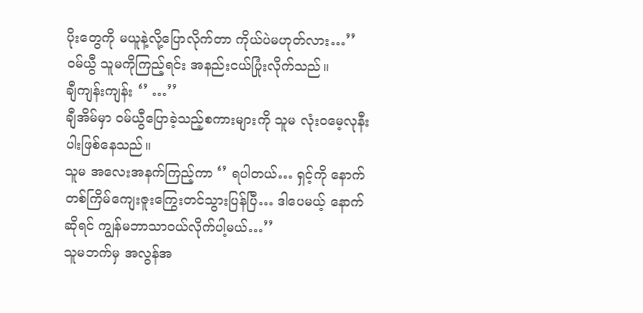ပိုးတွေကို မယူနဲ့လို့ပြောလိုက်တာ ကိုယ်ပဲမဟုတ်လား…’’ ဝမ်ယွီ သူမကိုကြည့်ရင်း အနည်းငယ်ပြုံးလိုက်သည်။
ချီကျန်းကျန်း ‘’ …’’
ချီအိမ်မှာ ဝမ်ယွီပြောခဲ့သည့်စကားများကို သူမ လုံးဝမေ့လုနီးပါးဖြစ်နေသည်။
သူမ အလေးအနက်ကြည့်ကာ ‘’ ရပါတယ်… ရှင့်ကို နောက်တစ်ကြိမ်ကျေးဇူးကြွေးတင်သွားပြန်ပြီ… ဒါပေမယ့် နောက်ဆိုရင် ကျွန်မဘာသာဝယ်လိုက်ပါ့မယ်…’’
သူမဘက်မှ အလွန်အ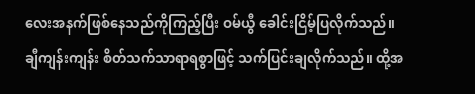လေးအနက်ဖြစ်နေသည်ကိုကြည့်ပြီး ဝမ်ယွီ ခေါင်းငြိမ့်ပြလိုက်သည်။
ချီကျန်းကျန်း စိတ်သက်သာရာရစွာဖြင့် သက်ပြင်းချလိုက်သည်။ ထို့အ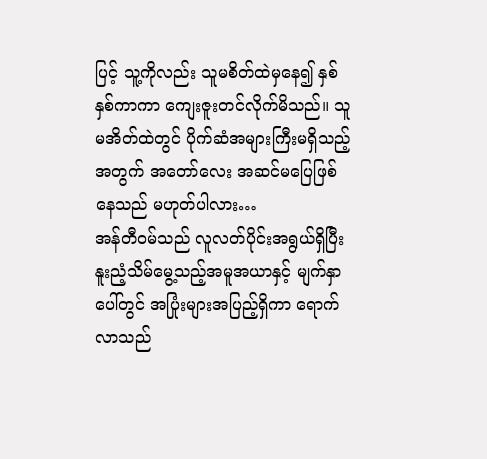ပြင့် သူ့ကိုလည်း သူမစိတ်ထဲမှနေ၍ နှစ်နှစ်ကာကာ ကျေးဇူးတင်လိုက်မိသည်။ သူမအိတ်ထဲတွင် ပိုက်ဆံအများကြီးမရှိသည့်အတွက် အတော်လေး အဆင်မပြေဖြစ်နေသည် မဟုတ်ပါလား…
အန်တီဝမ်သည် လူလတ်ပိုင်းအရွယ်ရှိပြီး နူးညံ့သိမ်မွေ့သည့်အမူအယာနှင့် မျက်နှာပေါ်တွင် အပြုံးများအပြည့်ရှိကာ ရောက်လာသည်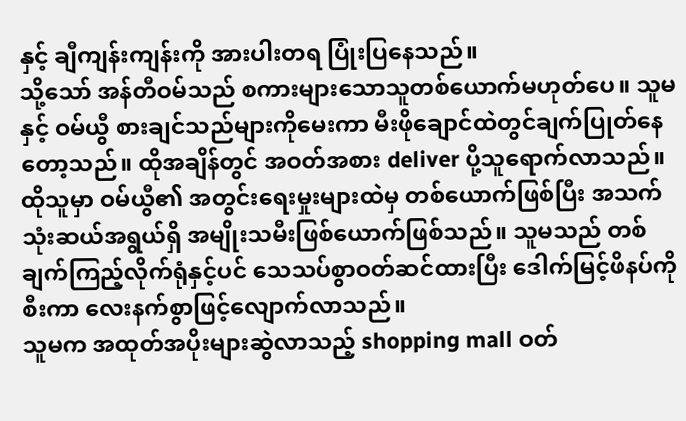နှင့် ချီကျန်းကျန်းကို အားပါးတရ ပြုံးပြနေသည်။
သို့သော် အန်တီဝမ်သည် စကားများသောသူတစ်ယောက်မဟုတ်ပေ။ သူမ နှင့် ဝမ်ယွီ စားချင်သည်များကိုမေးကာ မီးဖိုချောင်ထဲတွင်ချက်ပြုတ်နေတော့သည်။ ထိုအချိန်တွင် အဝတ်အစား deliver ပို့သူရောက်လာသည်။
ထိုသူမှာ ဝမ်ယွီ၏ အတွင်းရေးမှုးများထဲမှ တစ်ယောက်ဖြစ်ပြီး အသက်သုံးဆယ်အရွယ်ရှိ အမျိုးသမီးဖြစ်ယောက်ဖြစ်သည်။ သူမသည် တစ်ချက်ကြည့်လိုက်ရုံနှင့်ပင် သေသပ်စွာဝတ်ဆင်ထားပြီး ဒေါက်မြင့်ဖိနပ်ကိုစီးကာ လေးနက်စွာဖြင့်လျောက်လာသည်။
သူမက အထုတ်အပိုးများဆွဲလာသည့် shopping mall ဝတ်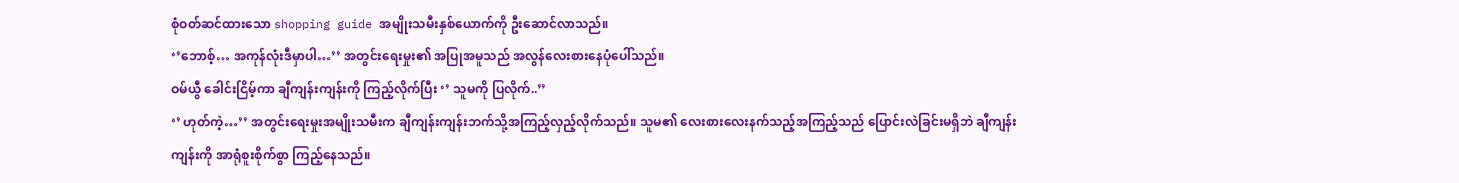စုံဝတ်ဆင်ထားသော shopping guide အမျိုးသမီးနှစ်ယောက်ကို ဦးဆောင်လာသည်။
‘’ဘောစ့်… အကုန်လုံးဒီမှာပါ…’’ အတွင်းရေးမှုး၏ အပြုအမူသည် အလွန်လေးစားနေပုံပေါ်သည်။
ဝမ်ယွီ ခေါင်းငြိမ့်ကာ ချီကျန်းကျန်းကို ကြည့်လိုက်ပြီး ‘’ သူမကို ပြလိုက်..’’
‘’ ဟုတ်ကဲ့…’’ အတွင်းရေးမှုးအမျိုးသမီးက ချီကျန်းကျန်းဘက်သို့အကြည့်လှည့်လိုက်သည်။ သူမ၏ လေးစားလေးနက်သည့်အကြည့်သည် ပြောင်းလဲခြင်းမရှိဘဲ ချီကျန်းကျန်းကို အာရုံစူးစိုက်စွာ ကြည့်နေသည်။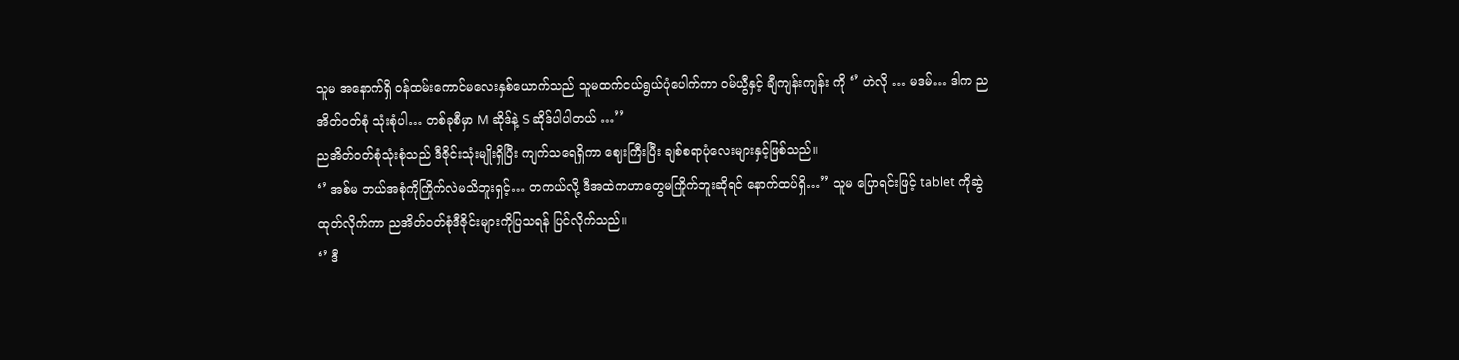သူမ အနောက်ရှိ ဝန်ထမ်းကောင်မလေးနှစ်ယောက်သည် သူမထက်ငယ်ရွယ်ပုံပေါက်ကာ ဝမ်ယွီနှင့် ချီကျန်းကျန်း ကို ‘’ ဟဲလို … မဒမ်… ဒါက ညအိတ်ဝတ်စုံ သုံးစုံပါ… တစ်ခုစီမှာ M ဆိုဒ်နဲ့ S ဆိုဒ်ပါပါတယ် …’’
ညအိတ်ဝတ်စုံသုံးစုံသည် ဒီဇိုင်းသုံးမျိုးရှိပြီး ကျက်သရေရှိကာ ဈေးကြီးပြီး ချစ်စရာပုံလေးများနှင့်ဖြစ်သည်။
‘’ အစ်မ ဘယ်အစုံကိုကြိုက်လဲမသိဘူးရှင့်… တကယ်လို့ ဒီအထဲကဟာတွေမကြိုက်ဘူးဆိုရင် နောက်ထပ်ရှိ…’’ သူမ ပြောရင်းဖြင့် tablet ကိုဆွဲထုတ်လိုက်ကာ ညအိတ်ဝတ်စုံဒီဇိုင်းများကိုပြသရန် ပြင်လိုက်သည်။
‘’ ဒီ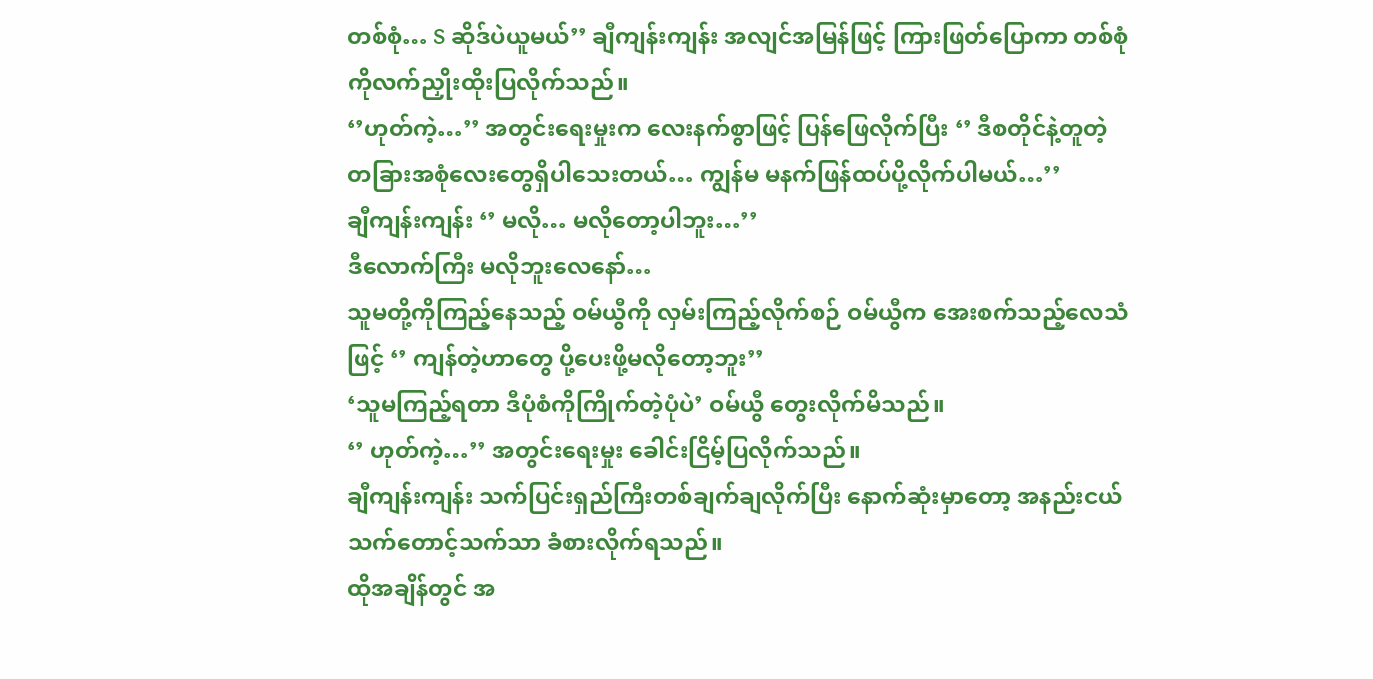တစ်စုံ… S ဆိုဒ်ပဲယူမယ်’’ ချီကျန်းကျန်း အလျင်အမြန်ဖြင့် ကြားဖြတ်ပြောကာ တစ်စုံကိုလက်ညှိုးထိုးပြလိုက်သည်။
‘’ဟုတ်ကဲ့…’’ အတွင်းရေးမှုးက လေးနက်စွာဖြင့် ပြန်ဖြေလိုက်ပြီး ‘’ ဒီစတိုင်နဲ့တူတဲ့ တခြားအစုံလေးတွေရှိပါသေးတယ်… ကျွန်မ မနက်ဖြန်ထပ်ပို့လိုက်ပါမယ်…’’
ချီကျန်းကျန်း ‘’ မလို… မလိုတော့ပါဘူး…’’
ဒီလောက်ကြီး မလိုဘူးလေနော်…
သူမတို့ကိုကြည့်နေသည့် ဝမ်ယွီကို လှမ်းကြည့်လိုက်စဉ် ဝမ်ယွီက အေးစက်သည့်လေသံဖြင့် ‘’ ကျန်တဲ့ဟာတွေ ပို့ပေးဖို့မလိုတော့ဘူး’’
‘သူမကြည့်ရတာ ဒီပုံစံကိုကြိုက်တဲ့ပုံပဲ’ ဝမ်ယွီ တွေးလိုက်မိသည်။
‘’ ဟုတ်ကဲ့…’’ အတွင်းရေးမှုး ခေါင်းငြိမ့်ပြလိုက်သည်။
ချီကျန်းကျန်း သက်ပြင်းရှည်ကြီးတစ်ချက်ချလိုက်ပြီး နောက်ဆုံးမှာတော့ အနည်းငယ် သက်တောင့်သက်သာ ခံစားလိုက်ရသည်။
ထိုအချိန်တွင် အ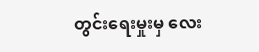တွင်းရေးမှုးမှ လေး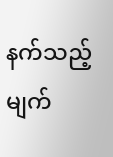နက်သည့်မျက်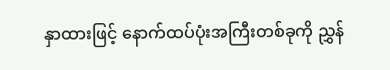နှာထားဖြင့် နောက်ထပ်ပုံးအကြီးတစ်ခုကို ညွှန်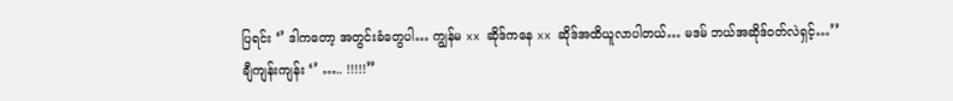ပြရင်း ‘’ ဒါကတော့ အတွင်းခံတွေပါ… ကျွန်မ xx ဆိုဒ်ကနေ xx ဆိုဒ်အထိယူလာပါတယ်… မဒမ် ဘယ်အဆိုဒ်ဝတ်လဲရှင့်…’’
ချီကျန်းကျန်း ‘’ ….. !!!!!’’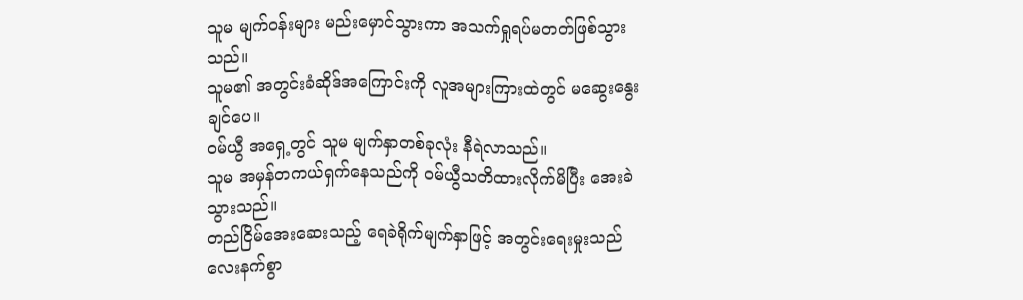သူမ မျက်ဝန်းများ မည်းမှောင်သွားကာ အသက်ရှုရပ်မတတ်ဖြစ်သွားသည်။
သူမ၏ အတွင်းခံဆိုဒ်အကြောင်းကို လူအများကြားထဲတွင် မဆွေးနွေးချင်ပေ။
ဝမ်ယွီ အရှေ့တွင် သူမ မျက်နှာတစ်ခုလုံး နီရဲလာသည်။
သူမ အမှန်တကယ်ရှက်နေသည်ကို ဝမ်ယွီသတိထားလိုက်မိပြီး အေးခဲသွားသည်။
တည်ငြိမ်အေးဆေးသည့် ရေခဲရိုက်မျက်နှာဖြင့် အတွင်းရေးမှုးသည် လေးနက်စွာ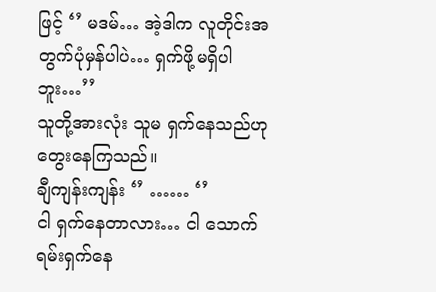ဖြင့် ‘’ မဒမ်… အဲ့ဒါက လူတိုင်းအတွက်ပုံမှန်ပါပဲ… ရှက်ဖို့မရှိပါဘူး…’’
သူတို့အားလုံး သူမ ရှက်နေသည်ဟု တွေးနေကြသည်။
ချီကျန်းကျန်း ‘’ …… ‘’
ငါ ရှက်နေတာလား… ငါ သောက်ရမ်းရှက်နေ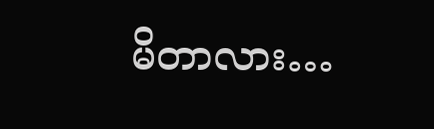မိတာလား…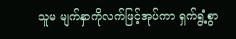သူမ မျက်နှာကိုလက်ဖြင့်အုပ်ကာ ရှက်ရွံ့စွာ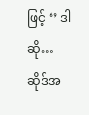ဖြင့် ‘’ ဒါဆို… ဆိုဒ်အ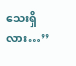သေးရှိလား…’’